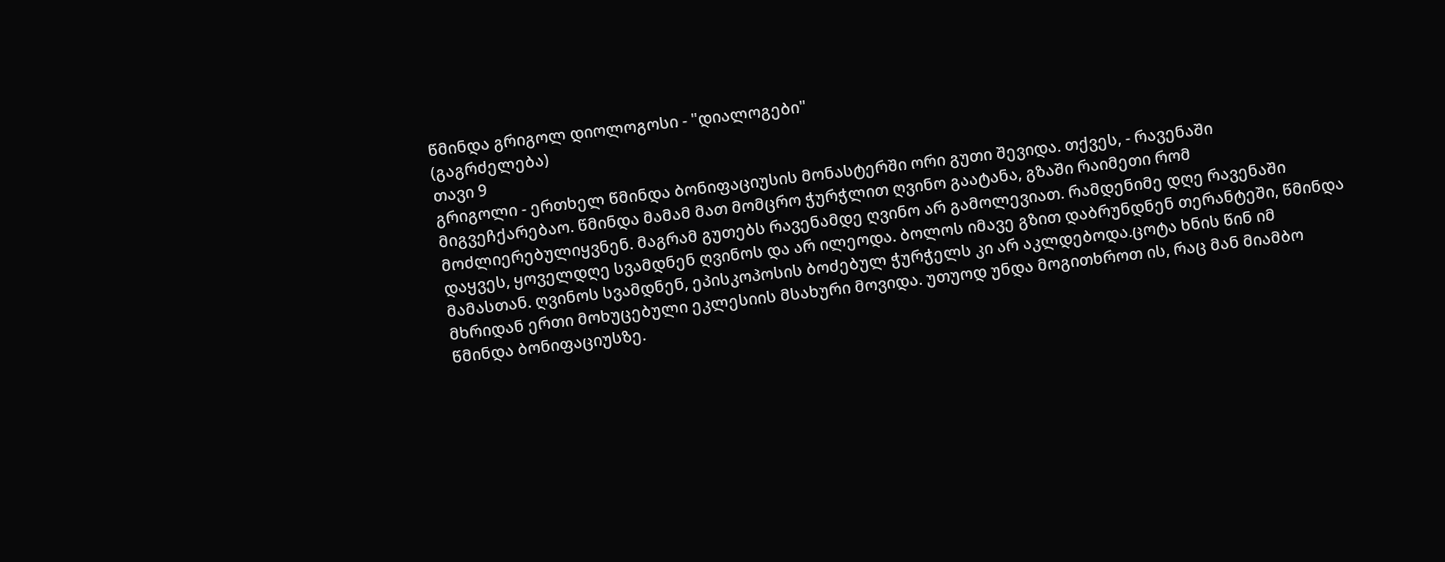წმინდა გრიგოლ დიოლოგოსი - "დიალოგები"
(გაგრძელება)
თავი 9
გრიგოლი - ერთხელ წმინდა ბონიფაციუსის მონასტერში ორი გუთი შევიდა. თქვეს, - რავენაში მიგვეჩქარებაო. წმინდა მამამ მათ მომცრო ჭურჭლით ღვინო გაატანა, გზაში რაიმეთი რომ მოძლიერებულიყვნენ. მაგრამ გუთებს რავენამდე ღვინო არ გამოლევიათ. რამდენიმე დღე რავენაში დაყვეს, ყოველდღე სვამდნენ ღვინოს და არ ილეოდა. ბოლოს იმავე გზით დაბრუნდნენ თერანტეში, წმინდა მამასთან. ღვინოს სვამდნენ, ეპისკოპოსის ბოძებულ ჭურჭელს კი არ აკლდებოდა.ცოტა ხნის წინ იმ მხრიდან ერთი მოხუცებული ეკლესიის მსახური მოვიდა. უთუოდ უნდა მოგითხროთ ის, რაც მან მიამბო წმინდა ბონიფაციუსზე.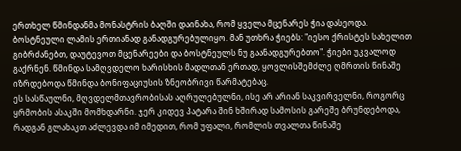ერთხელ წმინდანმა მონასტრის ბაღში დაინახა, რომ ყველა მცენარეს ჭია დასეოდა. ბოსტნეული ლამის ერთიანად განადგურებულიყო. მან უთხრა ჭიებს: "იესო ქრისტეს სახელით გიბრძანებთ, დაუტევოთ მცენარეები და ბოსტნეულს ნუ გაანადგურებთო". ჭიები უკვალოდ გაქრნენ. წმინდა სამღვდელო ხარისხის მადლთან ერთად, ყოვლისშემძლე ღმრთის წინაშე იზრდებოდა წმინდა ბონიფაციუსის ზნეობრივი წარმატებაც.
ეს სასწაულნი, მღვდელმთავრობისას აღრულებულნი, ისე არ არიან საკვირველნი, როგორც ყრმობის ასაკში მომხდარნი. ჯერ კიდევ პატარა შინ ხშირად სამოსის გარეშე ბრუნდებოდა, რადგან გლახაკთ აძლევდა იმ იმედით, რომ უფალი, რომლის თვალთა წინაშე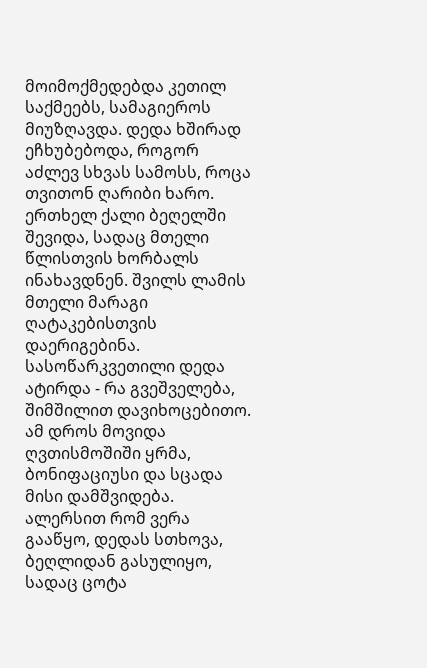მოიმოქმედებდა კეთილ საქმეებს, სამაგიეროს მიუზღავდა. დედა ხშირად ეჩხუბებოდა, როგორ აძლევ სხვას სამოსს, როცა თვითონ ღარიბი ხარო. ერთხელ ქალი ბეღელში შევიდა, სადაც მთელი წლისთვის ხორბალს ინახავდნენ. შვილს ლამის მთელი მარაგი ღატაკებისთვის დაერიგებინა. სასოწარკვეთილი დედა ატირდა - რა გვეშველება, შიმშილით დავიხოცებითო. ამ დროს მოვიდა ღვთისმოშიში ყრმა, ბონიფაციუსი და სცადა მისი დამშვიდება. ალერსით რომ ვერა გააწყო, დედას სთხოვა, ბეღლიდან გასულიყო, სადაც ცოტა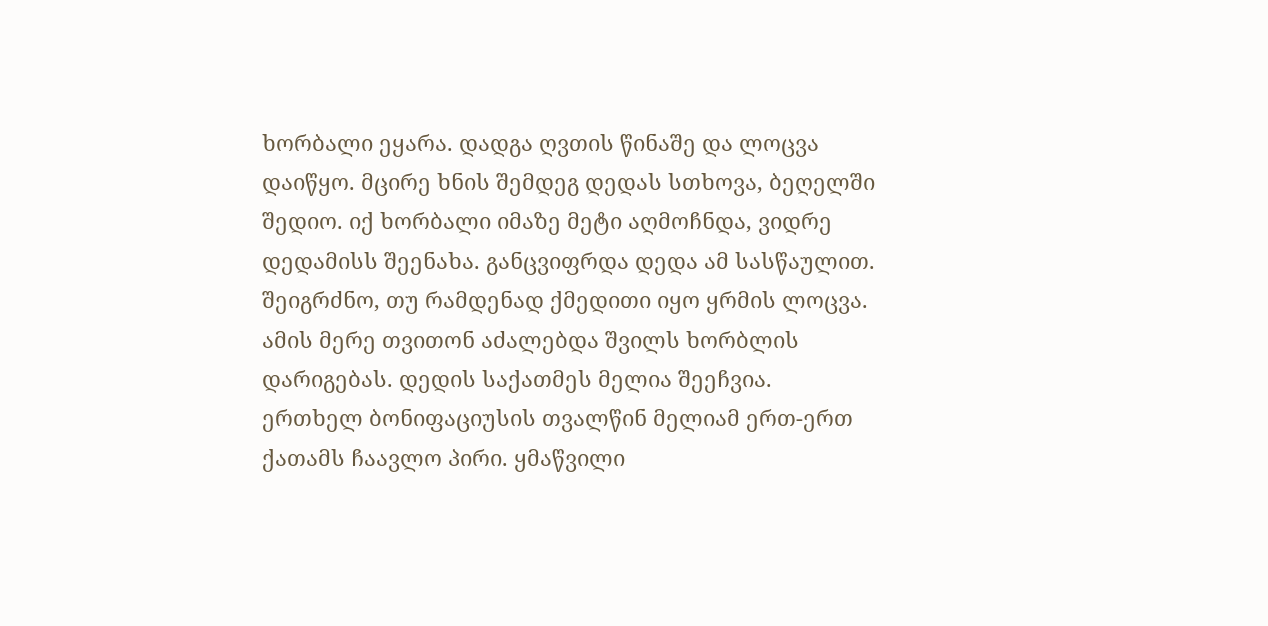ხორბალი ეყარა. დადგა ღვთის წინაშე და ლოცვა დაიწყო. მცირე ხნის შემდეგ დედას სთხოვა, ბეღელში შედიო. იქ ხორბალი იმაზე მეტი აღმოჩნდა, ვიდრე დედამისს შეენახა. განცვიფრდა დედა ამ სასწაულით. შეიგრძნო, თუ რამდენად ქმედითი იყო ყრმის ლოცვა. ამის მერე თვითონ აძალებდა შვილს ხორბლის დარიგებას. დედის საქათმეს მელია შეეჩვია. ერთხელ ბონიფაციუსის თვალწინ მელიამ ერთ-ერთ ქათამს ჩაავლო პირი. ყმაწვილი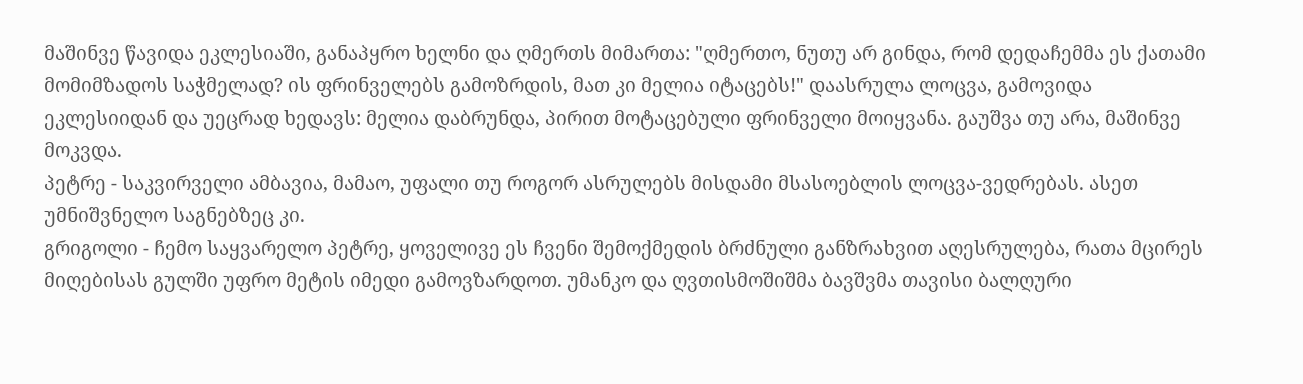მაშინვე წავიდა ეკლესიაში, განაპყრო ხელნი და ღმერთს მიმართა: "ღმერთო, ნუთუ არ გინდა, რომ დედაჩემმა ეს ქათამი მომიმზადოს საჭმელად? ის ფრინველებს გამოზრდის, მათ კი მელია იტაცებს!" დაასრულა ლოცვა, გამოვიდა ეკლესიიდან და უეცრად ხედავს: მელია დაბრუნდა, პირით მოტაცებული ფრინველი მოიყვანა. გაუშვა თუ არა, მაშინვე მოკვდა.
პეტრე - საკვირველი ამბავია, მამაო, უფალი თუ როგორ ასრულებს მისდამი მსასოებლის ლოცვა-ვედრებას. ასეთ უმნიშვნელო საგნებზეც კი.
გრიგოლი - ჩემო საყვარელო პეტრე, ყოველივე ეს ჩვენი შემოქმედის ბრძნული განზრახვით აღესრულება, რათა მცირეს მიღებისას გულში უფრო მეტის იმედი გამოვზარდოთ. უმანკო და ღვთისმოშიშმა ბავშვმა თავისი ბალღური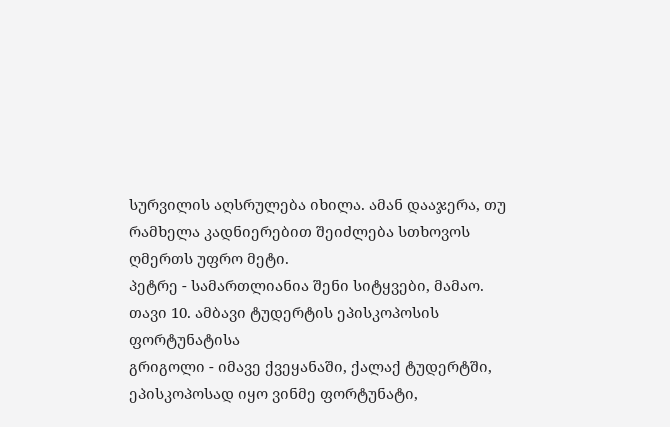სურვილის აღსრულება იხილა. ამან დააჯერა, თუ რამხელა კადნიერებით შეიძლება სთხოვოს ღმერთს უფრო მეტი.
პეტრე - სამართლიანია შენი სიტყვები, მამაო.
თავი 10. ამბავი ტუდერტის ეპისკოპოსის ფორტუნატისა
გრიგოლი - იმავე ქვეყანაში, ქალაქ ტუდერტში, ეპისკოპოსად იყო ვინმე ფორტუნატი,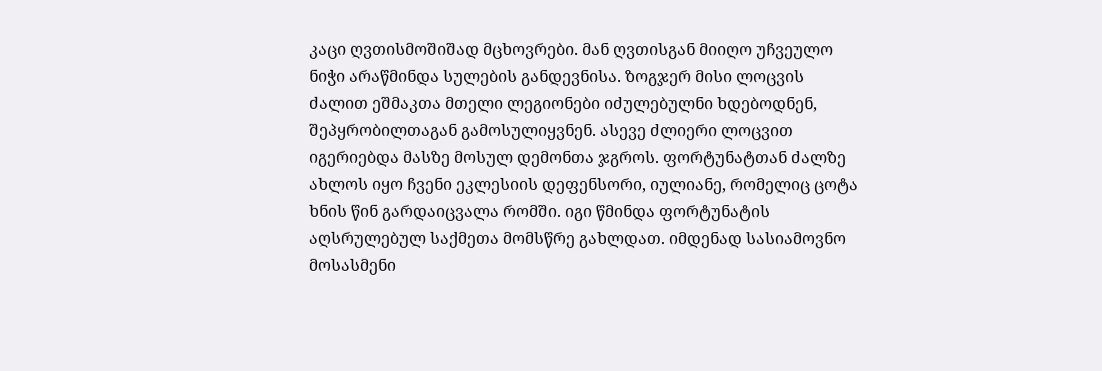კაცი ღვთისმოშიშად მცხოვრები. მან ღვთისგან მიიღო უჩვეულო ნიჭი არაწმინდა სულების განდევნისა. ზოგჯერ მისი ლოცვის ძალით ეშმაკთა მთელი ლეგიონები იძულებულნი ხდებოდნენ, შეპყრობილთაგან გამოსულიყვნენ. ასევე ძლიერი ლოცვით იგერიებდა მასზე მოსულ დემონთა ჯგროს. ფორტუნატთან ძალზე ახლოს იყო ჩვენი ეკლესიის დეფენსორი, იულიანე, რომელიც ცოტა ხნის წინ გარდაიცვალა რომში. იგი წმინდა ფორტუნატის აღსრულებულ საქმეთა მომსწრე გახლდათ. იმდენად სასიამოვნო მოსასმენი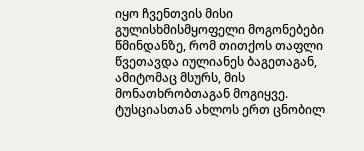იყო ჩვენთვის მისი გულისხმისმყოფელი მოგონებები წმინდანზე, რომ თითქოს თაფლი წვეთავდა იულიანეს ბაგეთაგან, ამიტომაც მსურს, მის მონათხრობთაგან მოგიყვე. ტუსციასთან ახლოს ერთ ცნობილ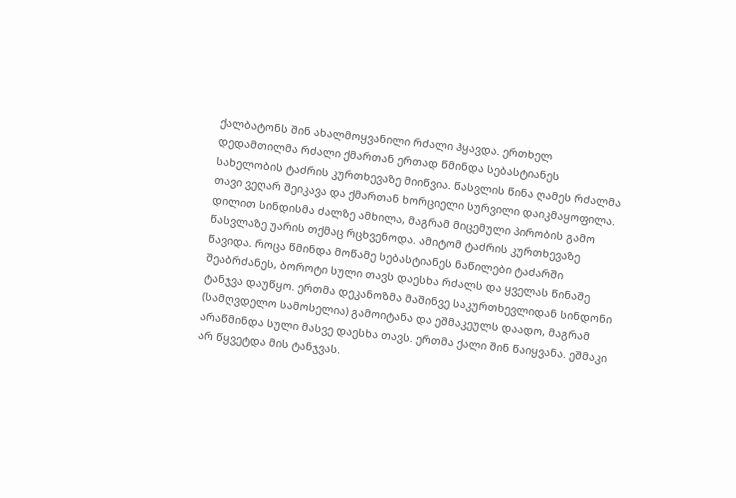ქალბატონს შინ ახალმოყვანილი რძალი ჰყავდა. ერთხელ დედამთილმა რძალი ქმართან ერთად წმინდა სებასტიანეს სახელობის ტაძრის კურთხევაზე მიიწვია. წასვლის წინა ღამეს რძალმა თავი ვეღარ შეიკავა და ქმართან ხორციელი სურვილი დაიკმაყოფილა. დილით სინდისმა ძალზე ამხილა, მაგრამ მიცემული პირობის გამო წასვლაზე უარის თქმაც რცხვენოდა. ამიტომ ტაძრის კურთხევაზე წავიდა. როცა წმინდა მოწამე სებასტიანეს ნაწილები ტაძარში შეაბრძანეს, ბოროტი სული თავს დაესხა რძალს და ყველას წინაშე ტანჯვა დაუწყო. ერთმა დეკანოზმა მაშინვე საკურთხევლიდან სინდონი (სამღვდელო სამოსელია) გამოიტანა და ეშმაკეულს დაადო, მაგრამ არაწმინდა სული მასვე დაესხა თავს. ერთმა ქალი შინ წაიყვანა. ეშმაკი არ წყვეტდა მის ტანჯვას.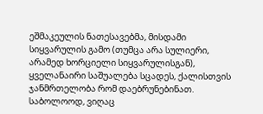ეშმაკეულის ნათესავებმა, მისდამი სიყვარულის გამო (თუმცა არა სულიერი, არამედ ხორციელი სიყვარულისგან), ყველანაირი საშუალება სცადეს, ქალისთვის ჯანმრთელობა რომ დაებრუნებინათ. საბოლოოდ, ვიღაც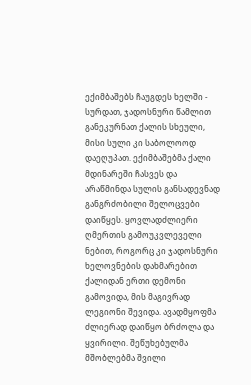ექიმბაშებს ჩაუგდეს ხელში - სურდათ, ჯადოსნური წამლით განეკურნათ ქალის სხეული, მისი სული კი საბოლოოდ დაეღუპათ. ექიმბაშებმა ქალი მდინარეში ჩასვეს და არაწმინდა სულის განსადევნად განგრძობილი შელოცვები დაიწყეს. ყოვლადძლიერი ღმერთის გამოუკვლეველი ნებით, როგორც კი ჯადოსნური ხელოვნების დახმარებით ქალიდან ერთი დემონი გამოვიდა, მის მაგივრად ლეგიონი შევიდა. ავადმყოფმა ძლიერად დაიწყო ბრძოლა და ყვირილი. შეწუხებულმა მშობლებმა შვილი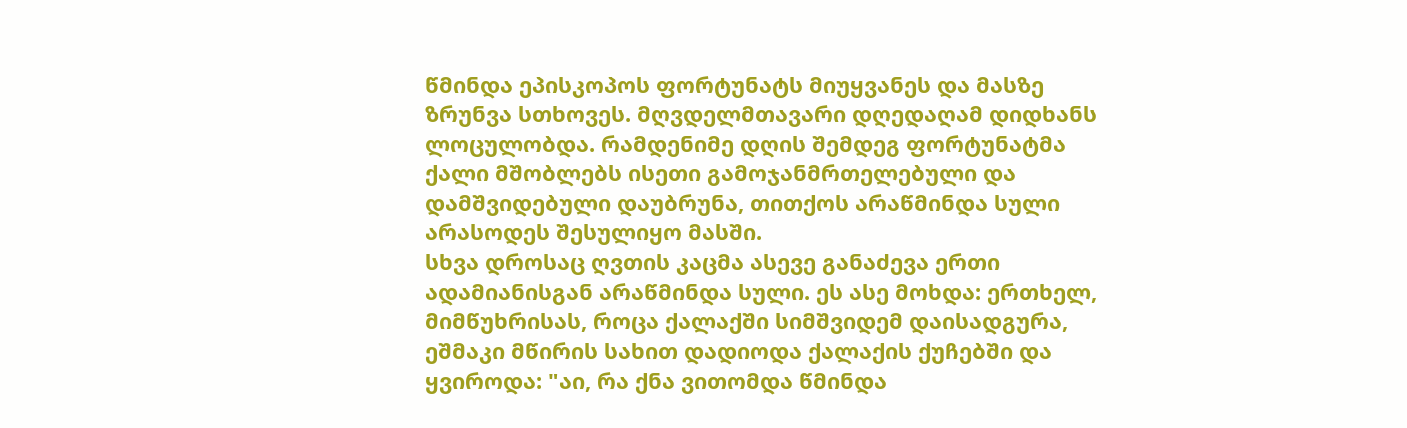წმინდა ეპისკოპოს ფორტუნატს მიუყვანეს და მასზე ზრუნვა სთხოვეს. მღვდელმთავარი დღედაღამ დიდხანს ლოცულობდა. რამდენიმე დღის შემდეგ ფორტუნატმა ქალი მშობლებს ისეთი გამოჯანმრთელებული და დამშვიდებული დაუბრუნა, თითქოს არაწმინდა სული არასოდეს შესულიყო მასში.
სხვა დროსაც ღვთის კაცმა ასევე განაძევა ერთი ადამიანისგან არაწმინდა სული. ეს ასე მოხდა: ერთხელ, მიმწუხრისას, როცა ქალაქში სიმშვიდემ დაისადგურა, ეშმაკი მწირის სახით დადიოდა ქალაქის ქუჩებში და ყვიროდა: "აი, რა ქნა ვითომდა წმინდა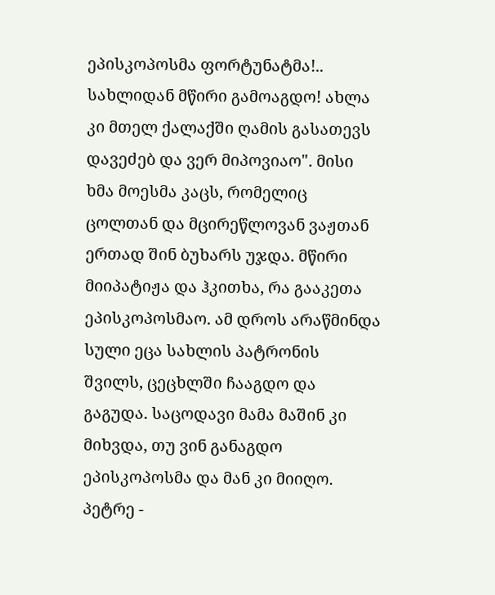ეპისკოპოსმა ფორტუნატმა!.. სახლიდან მწირი გამოაგდო! ახლა კი მთელ ქალაქში ღამის გასათევს დავეძებ და ვერ მიპოვიაო". მისი ხმა მოესმა კაცს, რომელიც ცოლთან და მცირეწლოვან ვაჟთან ერთად შინ ბუხარს უჯდა. მწირი მიიპატიჟა და ჰკითხა, რა გააკეთა ეპისკოპოსმაო. ამ დროს არაწმინდა სული ეცა სახლის პატრონის შვილს, ცეცხლში ჩააგდო და გაგუდა. საცოდავი მამა მაშინ კი მიხვდა, თუ ვინ განაგდო ეპისკოპოსმა და მან კი მიიღო.
პეტრე -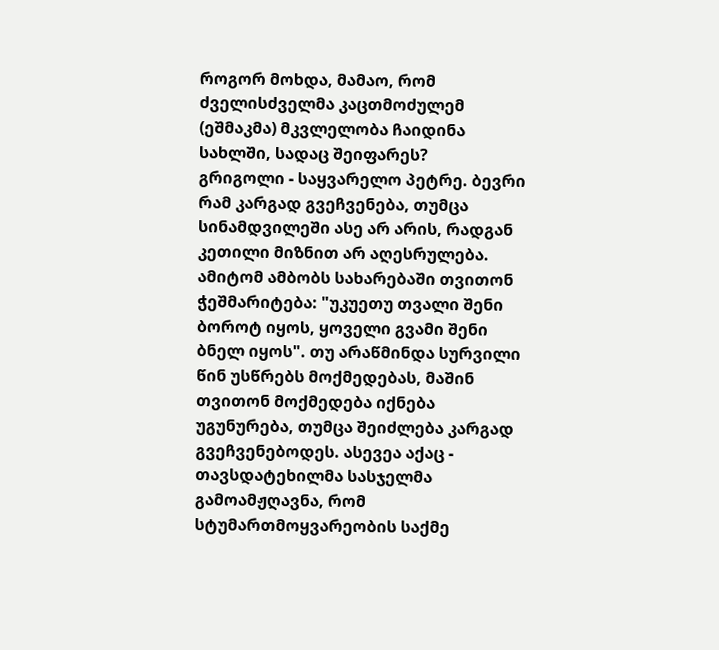როგორ მოხდა, მამაო, რომ ძველისძველმა კაცთმოძულემ (ეშმაკმა) მკვლელობა ჩაიდინა სახლში, სადაც შეიფარეს?
გრიგოლი - საყვარელო პეტრე. ბევრი რამ კარგად გვეჩვენება, თუმცა სინამდვილეში ასე არ არის, რადგან კეთილი მიზნით არ აღესრულება. ამიტომ ამბობს სახარებაში თვითონ ჭეშმარიტება: "უკუეთუ თვალი შენი ბოროტ იყოს, ყოველი გვამი შენი ბნელ იყოს". თუ არაწმინდა სურვილი წინ უსწრებს მოქმედებას, მაშინ თვითონ მოქმედება იქნება უგუნურება, თუმცა შეიძლება კარგად გვეჩვენებოდეს. ასევეა აქაც - თავსდატეხილმა სასჯელმა გამოამჟღავნა, რომ სტუმართმოყვარეობის საქმე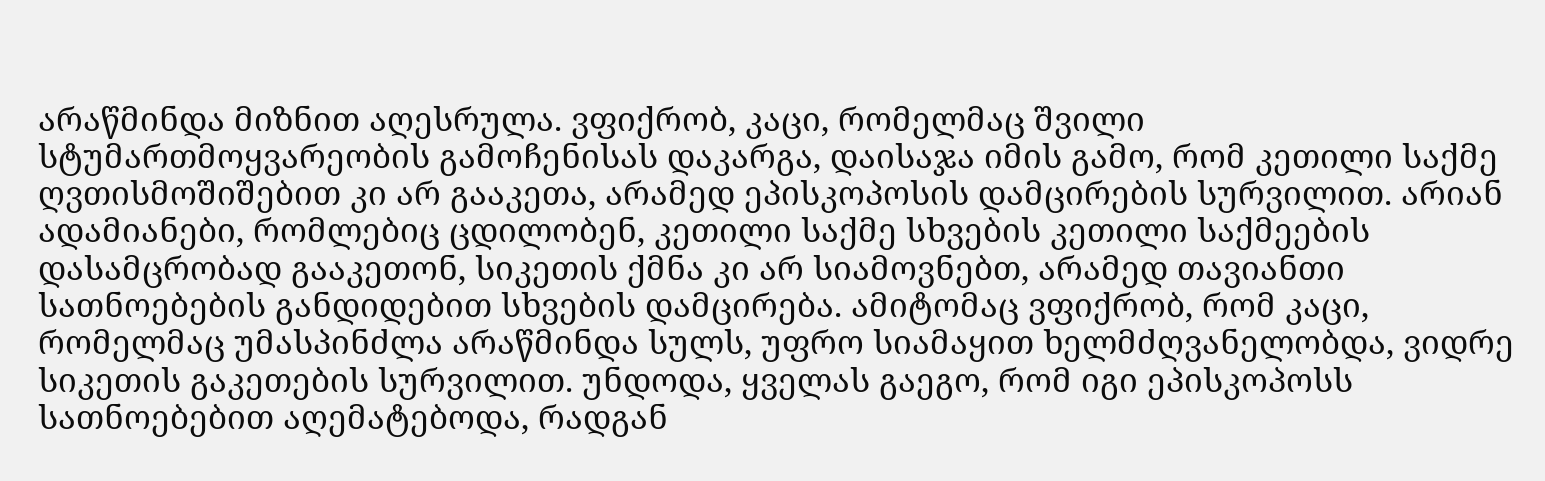არაწმინდა მიზნით აღესრულა. ვფიქრობ, კაცი, რომელმაც შვილი სტუმართმოყვარეობის გამოჩენისას დაკარგა, დაისაჯა იმის გამო, რომ კეთილი საქმე ღვთისმოშიშებით კი არ გააკეთა, არამედ ეპისკოპოსის დამცირების სურვილით. არიან ადამიანები, რომლებიც ცდილობენ, კეთილი საქმე სხვების კეთილი საქმეების დასამცრობად გააკეთონ, სიკეთის ქმნა კი არ სიამოვნებთ, არამედ თავიანთი სათნოებების განდიდებით სხვების დამცირება. ამიტომაც ვფიქრობ, რომ კაცი, რომელმაც უმასპინძლა არაწმინდა სულს, უფრო სიამაყით ხელმძღვანელობდა, ვიდრე სიკეთის გაკეთების სურვილით. უნდოდა, ყველას გაეგო, რომ იგი ეპისკოპოსს სათნოებებით აღემატებოდა, რადგან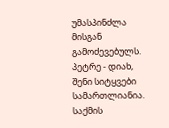უმასპინძლა მისგან გამოძევებულს.
პეტრე - დიახ, შენი სიტყვები სამართლიანია. საქმის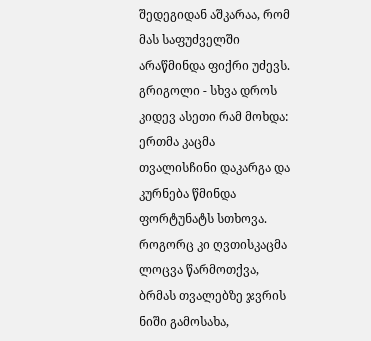შედეგიდან აშკარაა, რომ მას საფუძველში არაწმინდა ფიქრი უძევს.
გრიგოლი - სხვა დროს კიდევ ასეთი რამ მოხდა: ერთმა კაცმა თვალისჩინი დაკარგა და კურნება წმინდა ფორტუნატს სთხოვა. როგორც კი ღვთისკაცმა ლოცვა წარმოთქვა, ბრმას თვალებზე ჯვრის ნიში გამოსახა,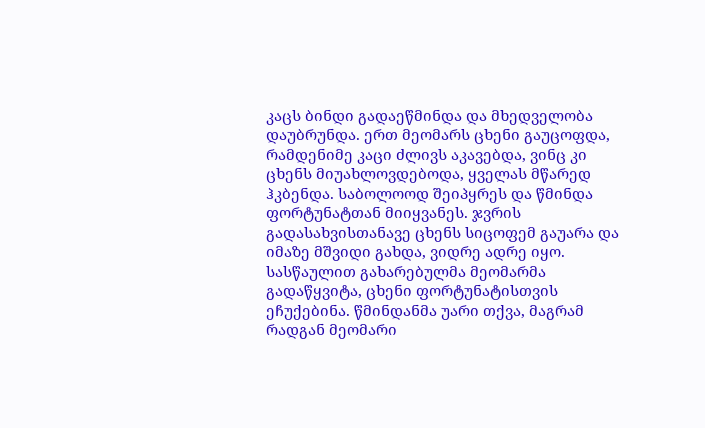კაცს ბინდი გადაეწმინდა და მხედველობა დაუბრუნდა. ერთ მეომარს ცხენი გაუცოფდა, რამდენიმე კაცი ძლივს აკავებდა, ვინც კი ცხენს მიუახლოვდებოდა, ყველას მწარედ ჰკბენდა. საბოლოოდ შეიპყრეს და წმინდა ფორტუნატთან მიიყვანეს. ჯვრის გადასახვისთანავე ცხენს სიცოფემ გაუარა და იმაზე მშვიდი გახდა, ვიდრე ადრე იყო. სასწაულით გახარებულმა მეომარმა გადაწყვიტა, ცხენი ფორტუნატისთვის ეჩუქებინა. წმინდანმა უარი თქვა, მაგრამ რადგან მეომარი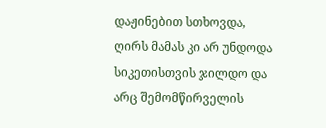დაჟინებით სთხოვდა, ღირს მამას კი არ უნდოდა სიკეთისთვის ჯილდო და არც შემომწირველის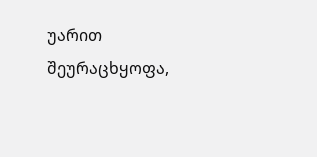უარით შეურაცხყოფა,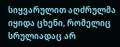სიყვარულით აღძრულმა იყიდა ცხენი, რომელიც სრულიადაც არ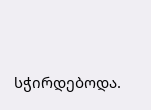სჭირდებოდა.